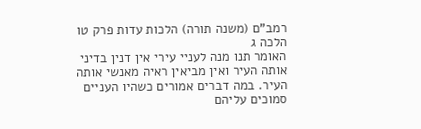רמב"ם (משנה תורה) הלכות עדות פרק טו הלכה ג
האומר תנו מנה לעניי עירי אין דנין בדיני אותה העיר ואין מביאין ראיה מאנשי אותה העיר. במה דברים אמורים כשהיו העניים סמוכים עליהם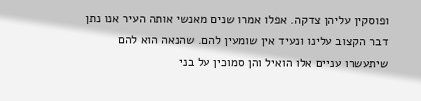ופוסקין עליהן צדקה. אפלו אמרו שנים מאנשי אותה העיר אנו נתן דבר הקצוב עלינו ונעיד אין שומעין להם. שהנאה הוא להם שיתעשרו עניים אלו הואיל והן סמוכין על בני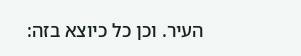העיר. וכן כל כיוצא בזה: